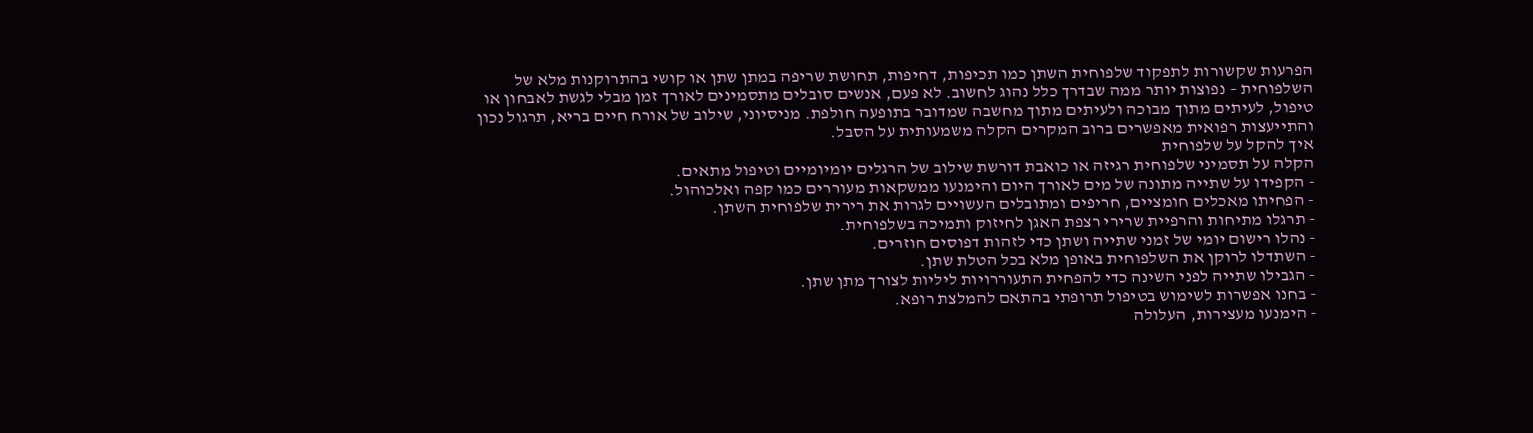הפרעות שקשורות לתפקוד שלפוחית השתן כמו תכיפות, דחיפות, תחושת שריפה במתן שתן או קושי בהתרוקנות מלא של השלפוחית – נפוצות יותר ממה שבדרך כלל נהוג לחשוב. לא פעם, אנשים סובלים מתסמינים לאורך זמן מבלי לגשת לאבחון או טיפול, לעיתים מתוך מבוכה ולעיתים מתוך מחשבה שמדובר בתופעה חולפת. מניסיוני, שילוב של אורח חיים בריא, תרגול נכון והתייעצות רפואית מאפשרים ברוב המקרים הקלה משמעותית על הסבל.
איך להקל על שלפוחית
הקלה על תסמיני שלפוחית רגיזה או כואבת דורשת שילוב של הרגלים יומיומיים וטיפול מתאים.
- הקפידו על שתייה מתונה של מים לאורך היום והימנעו ממשקאות מעוררים כמו קפה ואלכוהול.
- הפחיתו מאכלים חומציים, חריפים ומתובלים העשויים לגרות את רירית שלפוחית השתן.
- תרגלו מתיחות והרפיית שרירי רצפת האגן לחיזוק ותמיכה בשלפוחית.
- נהלו רישום יומי של זמני שתייה ושתן כדי לזהות דפוסים חוזרים.
- השתדלו לרוקן את השלפוחית באופן מלא בכל הטלת שתן.
- הגבילו שתייה לפני השינה כדי להפחית התעוררויות ליליות לצורך מתן שתן.
- בחנו אפשרות לשימוש בטיפול תרופתי בהתאם להמלצת רופא.
- הימנעו מעצירות, העלולה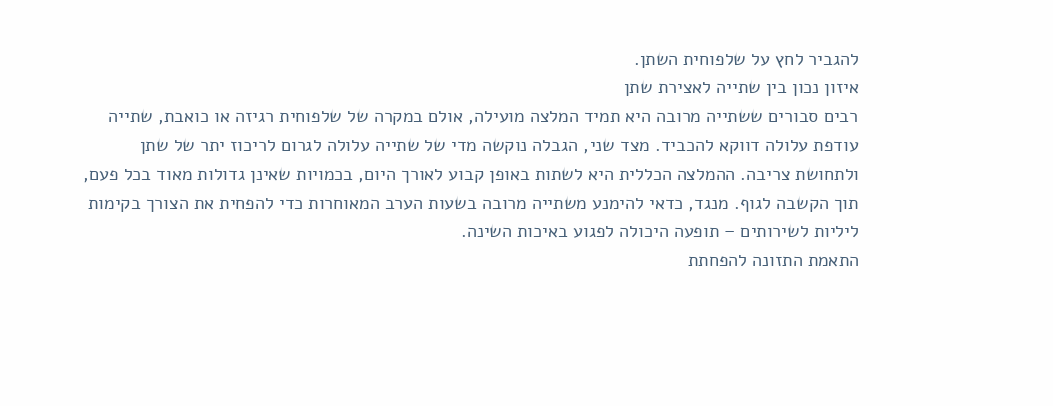להגביר לחץ על שלפוחית השתן.
איזון נכון בין שתייה לאצירת שתן
רבים סבורים ששתייה מרובה היא תמיד המלצה מועילה, אולם במקרה של שלפוחית רגיזה או כואבת, שתייה עודפת עלולה דווקא להכביד. מצד שני, הגבלה נוקשה מדי של שתייה עלולה לגרום לריכוז יתר של שתן ולתחושת צריבה. ההמלצה הכללית היא לשתות באופן קבוע לאורך היום, בכמויות שאינן גדולות מאוד בכל פעם, תוך הקשבה לגוף. מנגד, כדאי להימנע משתייה מרובה בשעות הערב המאוחרות כדי להפחית את הצורך בקימות ליליות לשירותים – תופעה היכולה לפגוע באיכות השינה.
התאמת התזונה להפחתת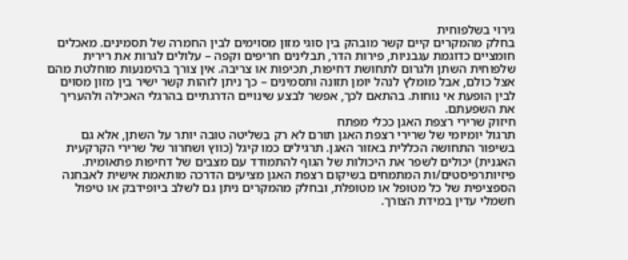גירוי בשלפוחית
בחלק מהמקרים קיים קשר מובהק בין סוגי מזון מסוימים לבין החמרה של תסמינים. מאכלים חומציים כדוגמת עגבניות, פירות הדר, תבלינים חריפים וקפה – עלולים לגרות את רירית שלפוחית השתן ולגרום לתחושת דחיפות, תכיפות או צריבה. אין צורך בהימנעות מוחלטת מהם אצל כולם, אבל מומלץ לנהל יומן תזונה ותסמינים – כך ניתן לזהות קשר ישיר בין מזון מסוים לבין הופעת אי נוחות. בהתאם לכך, אפשר לבצע שינויים הדרגתיים בהרגלי האכילה ולהעריך את השפעתם.
חיזוק שרירי רצפת האגן ככלי מפתח
תרגול יומיומי של שרירי רצפת האגן תורם לא רק בשליטה טובה יותר על השתן, אלא גם בשיפור התחושה הכללית באזור האגן. תרגילים כמו קיגל (כווץ ושחרור של שרירי הקרקעית האגנית) יכולים לשפר את היכולות של הגוף להתמודד עם מצבים של דחיפות פתאומית. פיזיותרפיסטים/ות המתמחים בשיקום רצפת האגן מציעים הדרכה מותאמת אישית לאבחנה הספציפית של כל מטופל או מטופלת, ובחלק מהמקרים ניתן גם לשלב ביופידבק או טיפול חשמלי עדין במידת הצורך.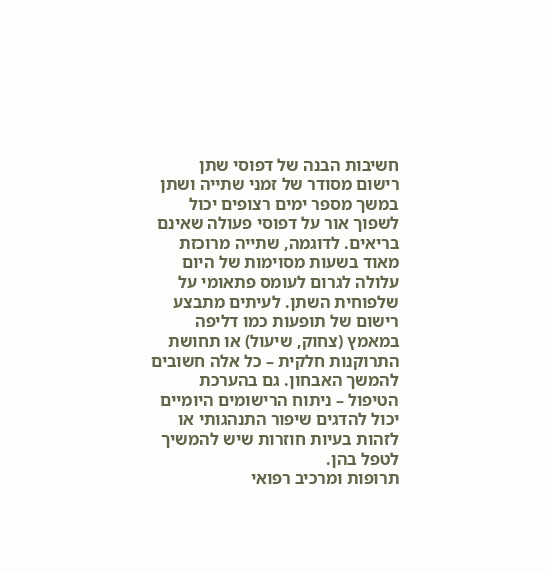חשיבות הבנה של דפוסי שתן
רישום מסודר של זמני שתייה ושתן במשך מספר ימים רצופים יכול לשפוך אור על דפוסי פעולה שאינם בריאים. לדוגמה, שתייה מרוכזת מאוד בשעות מסוימות של היום עלולה לגרום לעומס פתאומי על שלפוחית השתן. לעיתים מתבצע רישום של תופעות כמו דליפה במאמץ (צחוק, שיעול) או תחושת התרוקנות חלקית – כל אלה חשובים להמשך האבחון. גם בהערכת הטיפול – ניתוח הרישומים היומיים יכול להדגים שיפור התנהגותי או לזהות בעיות חוזרות שיש להמשיך לטפל בהן.
תרופות ומרכיב רפואי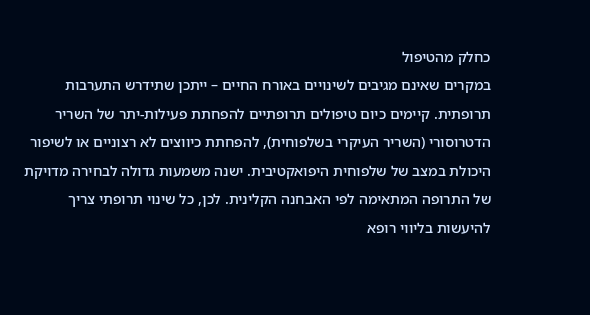כחלק מהטיפול
במקרים שאינם מגיבים לשינויים באורח החיים – ייתכן שתידרש התערבות תרופתית. קיימים כיום טיפולים תרופתיים להפחתת פעילות-יתר של השריר הדטרוסורי (השריר העיקרי בשלפוחית), להפחתת כיווצים לא רצוניים או לשיפור היכולת במצב של שלפוחית היפואקטיבית. ישנה משמעות גדולה לבחירה מדויקת של התרופה המתאימה לפי האבחנה הקלינית. לכן, כל שינוי תרופתי צריך להיעשות בליווי רופא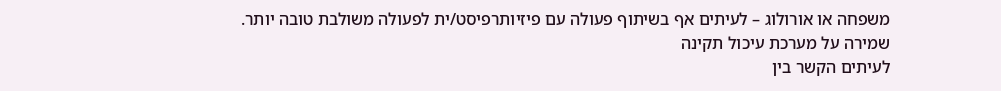משפחה או אורולוג – לעיתים אף בשיתוף פעולה עם פיזיותרפיסט/ית לפעולה משולבת טובה יותר.
שמירה על מערכת עיכול תקינה
לעיתים הקשר בין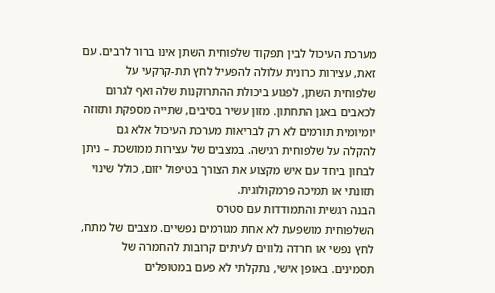מערכת העיכול לבין תפקוד שלפוחית השתן אינו ברור לרבים. עם זאת, עצירות כרונית עלולה להפעיל לחץ תת-קרקעי על שלפוחית השתן, לפגוע ביכולת ההתרוקנות שלה ואף לגרום לכאבים באגן התחתון. מזון עשיר בסיבים, שתייה מספקת ותזוזה יומיומית תורמים לא רק לבריאות מערכת העיכול אלא גם להקלה על שלפוחית רגישה. במצבים של עצירות ממושכת – ניתן לבחון ביחד עם איש מקצוע את הצורך בטיפול יזום, כולל שינוי תזונתי או תמיכה פרמקולוגית.
הבנה רגשית והתמודדות עם סטרס
השלפוחית מושפעת לא אחת מגורמים נפשיים. מצבים של מתח, לחץ נפשי או חרדה נלווים לעיתים קרובות להחמרה של תסמינים. באופן אישי, נתקלתי לא פעם במטופלים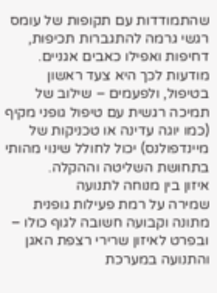שהתמודדות עם תקופות של עומס רגשי גרמה להתגברות תכיפות, דחיפות ואפילו כאבים אגניים. מודעות לכך היא צעד ראשון בטיפול, ולפעמים – שילוב של תמיכה רגשית עם טיפול גופני מקיף (כמו יוגה עדינה או טכניקות של מיינדפולנס) יכול לחולל שינוי מהותי בתחושת השליטה וההקלה.
איזון בין מנוחה לתנועה
שמירה על רמת פעילות גופנית מתונה וקבועה חשובה לגוף כולו – ובפרט לאיזון שרירי רצפת האגן והתנועה במערכת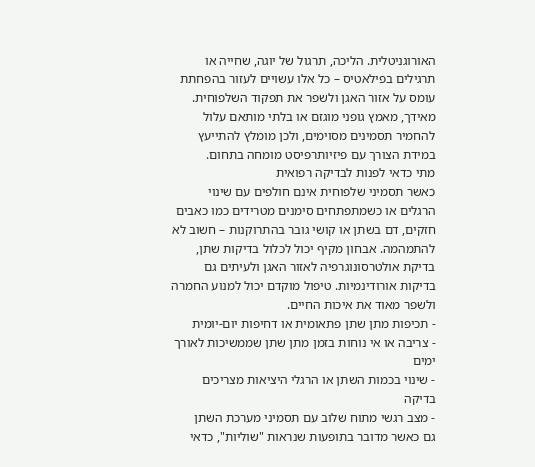האורוגניטלית. הליכה, תרגול של יוגה, שחייה או תרגילים בפילאטיס – כל אלו עשויים לעזור בהפחתת עומס על אזור האגן ולשפר את תפקוד השלפוחית. מאידך, מאמץ גופני מוגזם או בלתי מותאם עלול להחמיר תסמינים מסוימים, ולכן מומלץ להתייעץ במידת הצורך עם פיזיותרפיסט מומחה בתחום.
מתי כדאי לפנות לבדיקה רפואית
כאשר תסמיני שלפוחית אינם חולפים עם שינוי הרגלים או כשמתפתחים סימנים מטרידים כמו כאבים חזקים, דם בשתן או קושי גובר בהתרוקנות – חשוב לא להתמהמה. אבחון מקיף יכול לכלול בדיקות שתן, בדיקת אולטרסונוגרפיה לאזור האגן ולעיתים גם בדיקות אורודינמיות. טיפול מוקדם יכול למנוע החמרה ולשפר מאוד את איכות החיים.
- תכיפות מתן שתן פתאומית או דחיפות יום-יומית
- צריבה או אי נוחות בזמן מתן שתן שממשיכות לאורך ימים
- שינוי בכמות השתן או הרגלי היציאות מצריכים בדיקה
- מצב רגשי מתוח שלוב עם תסמיני מערכת השתן
גם כאשר מדובר בתופעות שנראות "שוליות", כדאי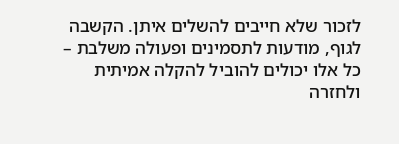לזכור שלא חייבים להשלים איתן. הקשבה לגוף, מודעות לתסמינים ופעולה משלבת – כל אלו יכולים להוביל להקלה אמיתית ולחזרה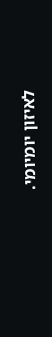לאיזון יומיומי.